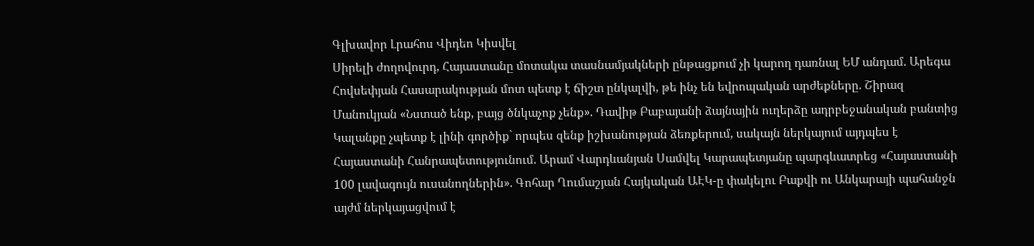Գլխավոր Լրահոս Վիդեո Կիսվել
Սիրելի ժողովուրդ, Հայաստանը մոտակա տասնամյակների ընթացքում չի կարող դառնալ ԵՄ անդամ. Արեգա Հովսեփյան Հասարակության մոտ պետք է ճիշտ ընկալվի, թե ինչ են եվրոպական արժեքները. Շիրազ Մանուկյան «Նստած ենք, բայց ծնկաչոք չենք». Դավիթ Բաբայանի ձայնային ուղերձը ադրբեջանական բանտից Կալանքը չպետք է լինի գործիք` որպես զենք իշխանության ձեռքերում, սակայն ներկայում այդպես է Հայաստանի Հանրապետությունում. Արամ Վարդևանյան Սամվել Կարապետյանը պարգևատրեց «Հայաստանի 100 լավագույն ուսանողներին». Գոհար Ղումաշյան Հայկական ԱԷԿ-ը փակելու Բաքվի ու Անկարայի պահանջն այժմ ներկայացվում է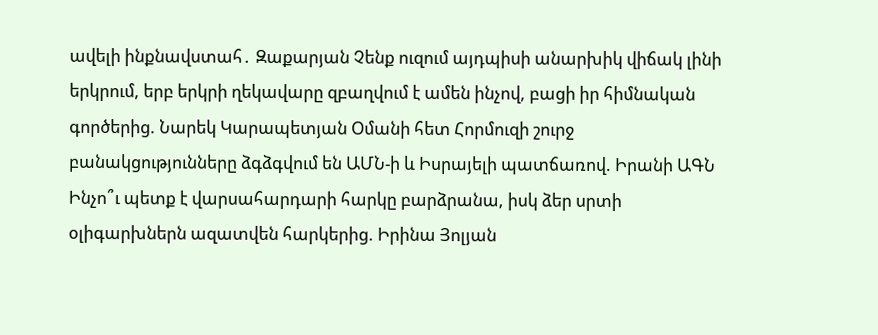ավելի ինքնավստահ․ Զաքարյան Չենք ուզում այդպիսի անարխիկ վիճակ լինի երկրում, երբ երկրի ղեկավարը զբաղվում է ամեն ինչով, բացի իր հիմնական գործերից. Նարեկ Կարապետյան Օմանի հետ Հորմուզի շուրջ բանակցությունները ձգձգվում են ԱՄՆ-ի և Իսրայելի պատճառով. Իրանի ԱԳՆ Ինչո՞ւ պետք է վարսահարդարի հարկը բարձրանա, իսկ ձեր սրտի օլիգարխներն ազատվեն հարկերից. Իրինա Յոլյան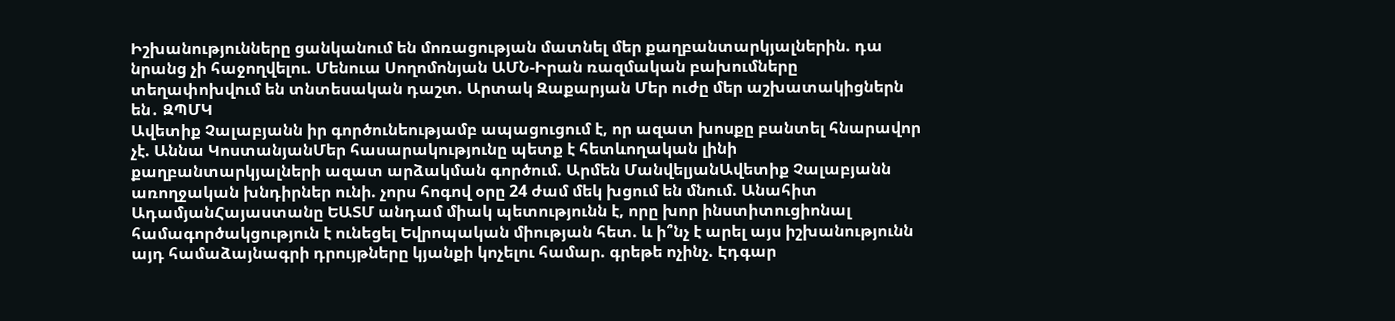Իշխանությունները ցանկանում են մոռացության մատնել մեր քաղբանտարկյալներին. դա նրանց չի հաջողվելու. Մենուա Սողոմոնյան ԱՄՆ-Իրան ռազմական բախումները տեղափոխվում են տնտեսական դաշտ. Արտակ Զաքարյան Մեր ուժը մեր աշխատակիցներն են․ ԶՊՄԿ
Ավետիք Չալաբյանն իր գործունեությամբ ապացուցում է, որ ազատ խոսքը բանտել հնարավոր չէ. Աննա ԿոստանյանՄեր հասարակությունը պետք է հետևողական լինի քաղբանտարկյալների ազատ արձակման գործում. Արմեն ՄանվելյանԱվետիք Չալաբյանն առողջական խնդիրներ ունի. չորս հոգով օրը 24 ժամ մեկ խցում են մնում. Անահիտ ԱդամյանՀայաստանը ԵԱՏՄ անդամ միակ պետությունն է, որը խոր ինստիտուցիոնալ համագործակցություն է ունեցել Եվրոպական միության հետ. և ի՞նչ է արել այս իշխանությունն այդ համաձայնագրի դրույթները կյանքի կոչելու համար. գրեթե ոչինչ. Էդգար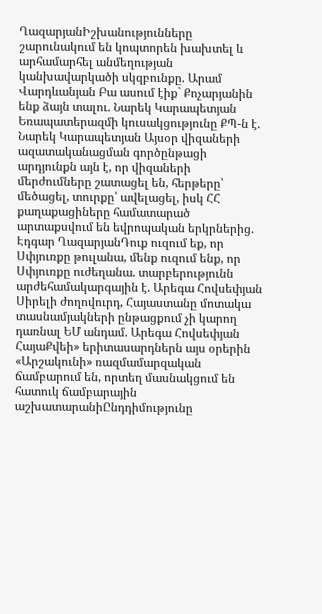ՂազարյանԻշխանությունները շարունակում են կոպտորեն խախտել և արհամարհել անմեղության կանխավարկածի սկզբունքը. Արամ Վարդևանյան Բա ասում էիք` Քոչարյանին ենք ձայն տալու. Նարեկ Կարապետյան Եռապատերազմի կուսակցությունը ՔՊ-ն է. Նարեկ Կարապետյան Այսօր վիզաների ազատականացման գործընթացի արդյունքն այն է, որ վիզաների մերժումները շատացել են, հերթերը՝ մեծացել, տուրքը՝ ավելացել, իսկ ՀՀ քաղաքացիները համատարած արտաքսվում են եվրոպական երկրներից. Էդգար ՂազարյանԴուք ուզում եք, որ Սփյուռքը թուլանա, մենք ուզում ենք, որ Սփյուռքը ուժեղանա. տարբերությունն արժեհամակարգային է. Արեգա Հովսեփյան Սիրելի ժողովուրդ, Հայաստանը մոտակա տասնամյակների ընթացքում չի կարող դառնալ ԵՄ անդամ. Արեգա Հովսեփյան ՀայաՔվեի» երիտասարդներն այս օրերին «Արշակունի» ռազմամարզական ճամբարում են, որտեղ մասնակցում են հատուկ ճամբարային աշխատարանիԸնդդիմությունը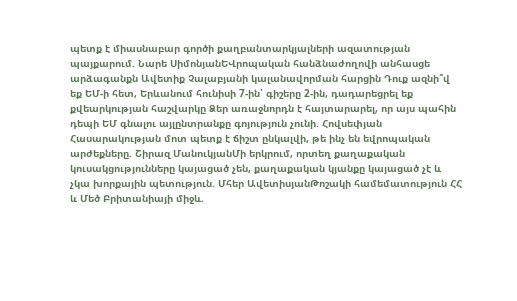պետք է միասնաբար գործի քաղբանտարկյալների ազատության պայքարում. Նարե ՍիմոնյանԵՎրոպական հանձնաժողովի անհասցե արձագանքն Ավետիք Չալաբյանի կալանավորման հարցին Դուք ազնի՞վ եք ԵՄ-ի հետ, Երևանում հունիսի 7-ին՝ գիշերը 2-ին, դադարեցրել եք քվեարկության հաշվարկը Ձեր առաջնորդն է հայտարարել, որ այս պահին դեպի ԵՄ գնալու այլընտրանքը գոյություն չունի. Հովսեփյան Հասարակության մոտ պետք է ճիշտ ընկալվի, թե ինչ են եվրոպական արժեքները. Շիրազ ՄանուկյանՄի երկրում, որտեղ քաղաքական կուսակցությունները կայացած չեն, քաղաքական կյանքը կայացած չէ և չկա խորքային պետություն. Մհեր ԱվետիսյանԹոշակի համեմատություն ՀՀ և Մեծ Բրիտանիայի միջև.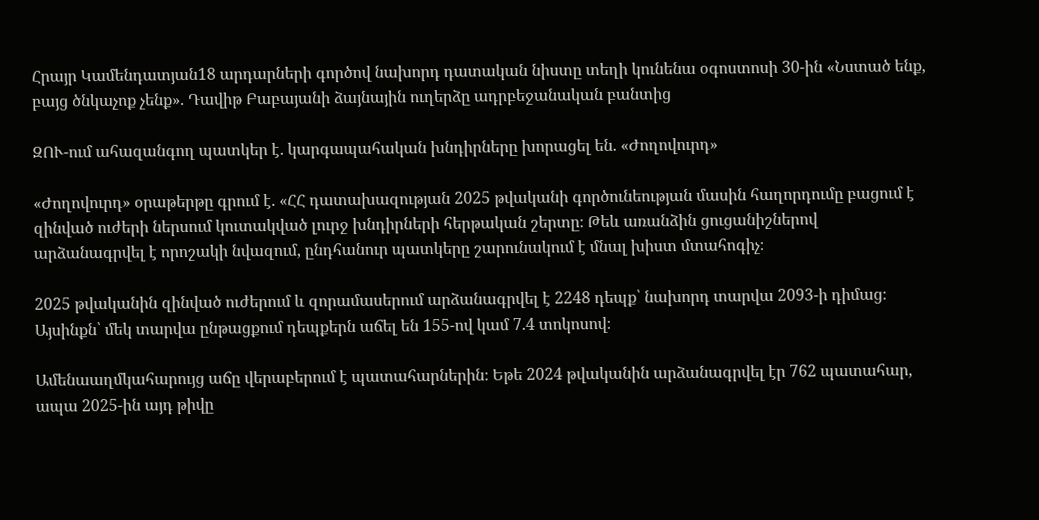Հրայր Կամենդատյան18 արդարների գործով նախորդ դատական նիստը տեղի կունենա օգոստոսի 30-ին «Նստած ենք, բայց ծնկաչոք չենք». Դավիթ Բաբայանի ձայնային ուղերձը ադրբեջանական բանտից

ԶՈՒ-ում ահազանգող պատկեր է․ կարգապահական խնդիրները խորացել են. «Ժողովուրդ»

«Ժողովուրդ» օրաթերթը գրում է. «ՀՀ դատախազության 2025 թվականի գործունեության մասին հաղորդումը բացում է զինված ուժերի ներսում կուտակված լուրջ խնդիրների հերթական շերտը։ Թեև առանձին ցուցանիշներով արձանագրվել է որոշակի նվազում, ընդհանուր պատկերը շարունակում է մնալ խիստ մտահոգիչ։

2025 թվականին զինված ուժերում և զորամասերում արձանագրվել է 2248 դեպք՝ նախորդ տարվա 2093-ի դիմաց։ Այսինքն՝ մեկ տարվա ընթացքում դեպքերն աճել են 155-ով կամ 7.4 տոկոսով։

Ամենաաղմկահարույց աճը վերաբերում է պատահարներին։ Եթե 2024 թվականին արձանագրվել էր 762 պատահար, ապա 2025-ին այդ թիվը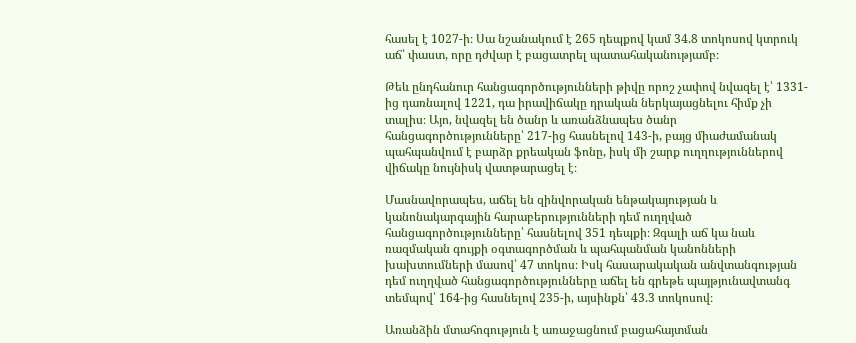հասել է 1027-ի։ Սա նշանակում է 265 դեպքով կամ 34.8 տոկոսով կտրուկ աճ՝ փաստ, որը դժվար է բացատրել պատահականությամբ։

Թեև ընդհանուր հանցագործությունների թիվը որոշ չափով նվազել է՝ 1331-ից դառնալով 1221, դա իրավիճակը դրական ներկայացնելու հիմք չի տալիս։ Այո, նվազել են ծանր և առանձնապես ծանր հանցագործությունները՝ 217-ից հասնելով 143-ի, բայց միաժամանակ պահպանվում է բարձր քրեական ֆոնը, իսկ մի շարք ուղղություններով վիճակը նույնիսկ վատթարացել է։

Մասնավորապես, աճել են զինվորական ենթակայության և կանոնակարգային հարաբերությունների դեմ ուղղված հանցագործությունները՝ հասնելով 351 դեպքի։ Զգալի աճ կա նաև ռազմական գույքի օգտագործման և պահպանման կանոնների խախտումների մասով՝ 47 տոկոս։ Իսկ հասարակական անվտանգության դեմ ուղղված հանցագործությունները աճել են գրեթե պայթյունավտանգ տեմպով՝ 164-ից հասնելով 235-ի, այսինքն՝ 43.3 տոկոսով։

Առանձին մտահոգություն է առաջացնում բացահայտման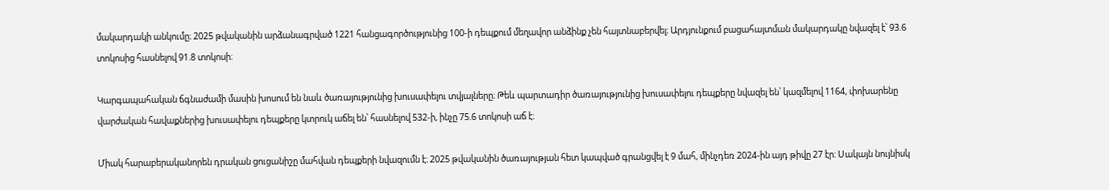մակարդակի անկումը։ 2025 թվականին արձանագրված 1221 հանցագործությունից 100-ի դեպքում մեղավոր անձինք չեն հայտնաբերվել։ Արդյունքում բացահայտման մակարդակը նվազել է՝ 93.6 տոկոսից հասնելով 91.8 տոկոսի։

Կարգապահական ճգնաժամի մասին խոսում են նաև ծառայությունից խուսափելու տվյալները։ Թեև պարտադիր ծառայությունից խուսափելու դեպքերը նվազել են՝ կազմելով 1164, փոխարենը վարժական հավաքներից խուսափելու դեպքերը կտրուկ աճել են՝ հասնելով 532-ի, ինչը 75.6 տոկոսի աճ է։

Միակ հարաբերականորեն դրական ցուցանիշը մահվան դեպքերի նվազումն է։ 2025 թվականին ծառայության հետ կապված գրանցվել է 9 մահ, մինչդեռ 2024-ին այդ թիվը 27 էր։ Սակայն նույնիսկ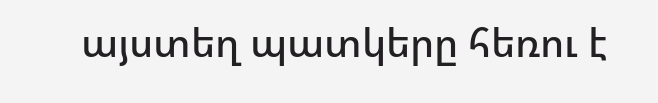այստեղ պատկերը հեռու է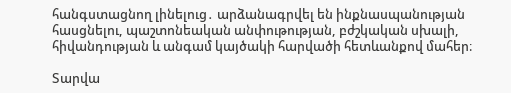հանգստացնող լինելուց․ արձանագրվել են ինքնասպանության հասցնելու, պաշտոնեական անփութության, բժշկական սխալի, հիվանդության և անգամ կայծակի հարվածի հետևանքով մահեր։

Տարվա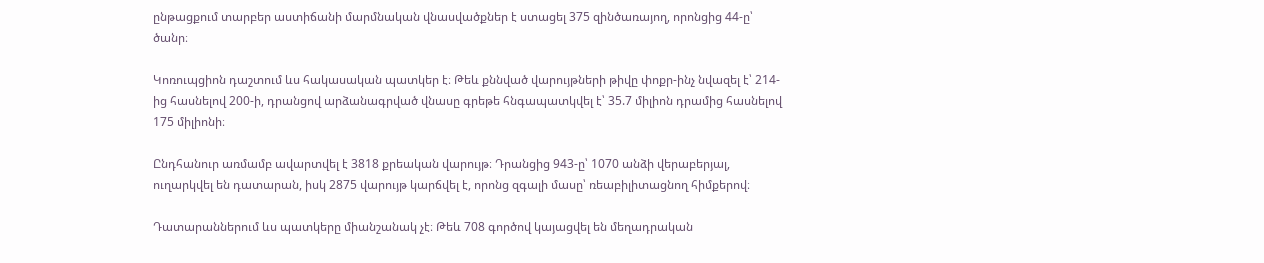ընթացքում տարբեր աստիճանի մարմնական վնասվածքներ է ստացել 375 զինծառայող, որոնցից 44-ը՝ ծանր։

Կոռուպցիոն դաշտում ևս հակասական պատկեր է։ Թեև քննված վարույթների թիվը փոքր-ինչ նվազել է՝ 214-ից հասնելով 200-ի, դրանցով արձանագրված վնասը գրեթե հնգապատկվել է՝ 35.7 միլիոն դրամից հասնելով 175 միլիոնի։

Ընդհանուր առմամբ ավարտվել է 3818 քրեական վարույթ։ Դրանցից 943-ը՝ 1070 անձի վերաբերյալ, ուղարկվել են դատարան, իսկ 2875 վարույթ կարճվել է, որոնց զգալի մասը՝ ռեաբիլիտացնող հիմքերով։

Դատարաններում ևս պատկերը միանշանակ չէ։ Թեև 708 գործով կայացվել են մեղադրական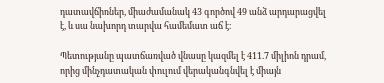դատավճիռներ, միաժամանակ 43 գործով 49 անձ արդարացվել է, և սա նախորդ տարվա համեմատ աճ է։

Պետությանը պատճառված վնասը կազմել է 411.7 միլիոն դրամ, որից մինչդատական փուլում վերականգնվել է միայն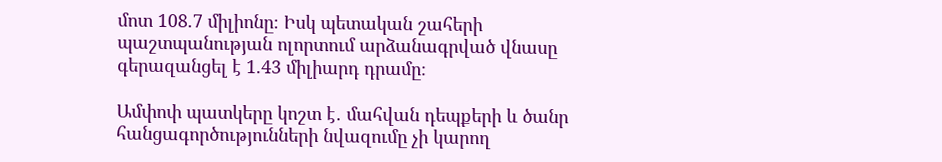մոտ 108.7 միլիոնը։ Իսկ պետական շահերի պաշտպանության ոլորտում արձանագրված վնասը գերազանցել է 1.43 միլիարդ դրամը։

Ամփոփ պատկերը կոշտ է․ մահվան դեպքերի և ծանր հանցագործությունների նվազումը չի կարող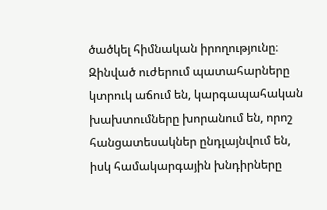ծածկել հիմնական իրողությունը։ Զինված ուժերում պատահարները կտրուկ աճում են, կարգապահական խախտումները խորանում են, որոշ հանցատեսակներ ընդլայնվում են, իսկ համակարգային խնդիրները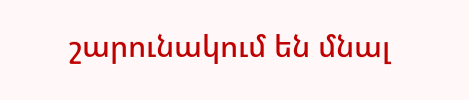շարունակում են մնալ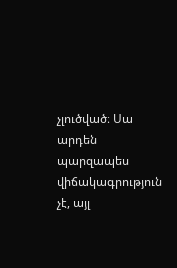չլուծված։ Սա արդեն պարզապես վիճակագրություն չէ, այլ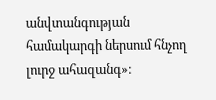անվտանգության համակարգի ներսում հնչող լուրջ ահազանգ»։